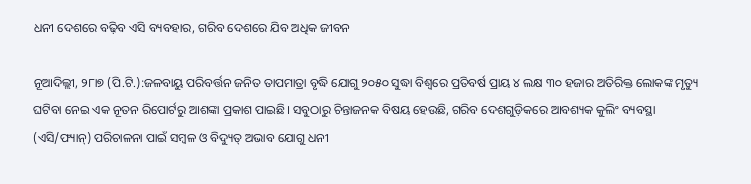ଧନୀ ଦେଶରେ ବଢ଼ିବ ଏସି ବ୍ୟବହାର, ଗରିବ ଦେଶରେ ଯିବ ଅଧିକ ଜୀବନ

ନୂଆଦିଲ୍ଲୀ, ୨୮ା୭ (ପି.ଟି.):ଜଳବାୟୁ ପରିବର୍ତ୍ତନ ଜନିତ ତାପମାତ୍ରା ବୃଦ୍ଧି ଯୋଗୁ ୨୦୫୦ ସୁଦ୍ଧା ବିଶ୍ୱରେ ପ୍ରତିବର୍ଷ ପ୍ରାୟ ୪ ଲକ୍ଷ ୩୦ ହଜାର ଅତିରିକ୍ତ ଲୋକଙ୍କ ମୃତ୍ୟୁ ଘଟିବା ନେଇ ଏକ ନୂତନ ରିପୋର୍ଟରୁ ଆଶଙ୍କା ପ୍ରକାଶ ପାଇଛି। ସବୁଠାରୁ ଚିନ୍ତାଜନକ ବିଷୟ ହେଉଛି, ଗରିବ ଦେଶଗୁଡ଼ିକରେ ଆବଶ୍ୟକ କୁଲିଂ ବ୍ୟବସ୍ଥା (ଏସି/ଫ୍ୟାନ୍‌) ପରିଚାଳନା ପାଇଁ ସମ୍ବଳ ଓ ବିଦ୍ୟୁତ୍‌ ଅଭାବ ଯୋଗୁ ଧନୀ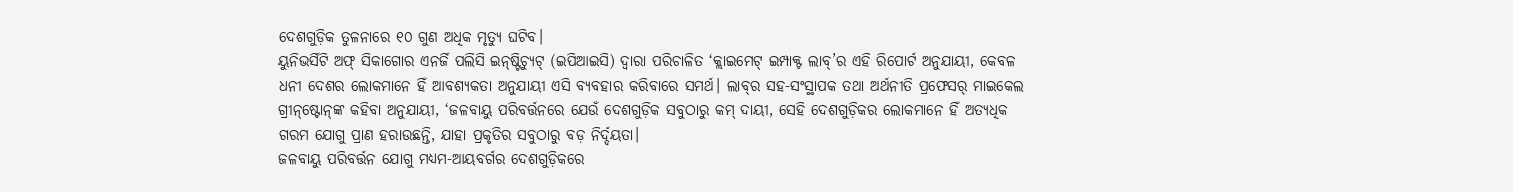ଦେଶଗୁଡ଼ିକ ତୁଳନାରେ ୧୦ ଗୁଣ ଅଧିକ ମୃତ୍ୟୁ ଘଟିବ।
ୟୁନିଭର୍ସିଟି ଅଫ୍‌ ସିକାଗୋର ଏନର୍ଜି ପଲିସି ଇନ୍‌ଷ୍ଟିଚ୍ୟୁଟ୍‌ (ଇପିଆଇସି) ଦ୍ୱାରା ପରିଚାଳିତ ‘କ୍ଲାଇମେଟ୍‌ ଇମ୍ପାକ୍ଟ ଲାବ୍‌’ର ଏହି ରିପୋର୍ଟ ଅନୁଯାୟୀ, କେବଳ ଧନୀ ଦେଶର ଲୋକମାନେ ହିଁ ଆବଶ୍ୟକତା ଅନୁଯାୟୀ ଏସି ବ୍ୟବହାର କରିବାରେ ସମର୍ଥ। ଲାବ୍‌ର ସହ-ସଂସ୍ଥାପକ ତଥା ଅର୍ଥନୀତି ପ୍ରଫେସର୍‌ ମାଇକେଲ ଗ୍ରୀନ୍‌ଷ୍ଟୋନ୍‌ଙ୍କ କହିବା ଅନୁଯାୟୀ, ‘ଜଳବାୟୁ ପରିବର୍ତ୍ତନରେ ଯେଉଁ ଦେଶଗୁଡ଼ିକ ସବୁଠାରୁ କମ୍‌ ଦାୟୀ, ସେହି ଦେଶଗୁଡ଼ିକର ଲୋକମାନେ ହିଁ ଅତ୍ୟଧିକ ଗରମ ଯୋଗୁ ପ୍ରାଣ ହରାଉଛନ୍ତି, ଯାହା ପ୍ରକୃତିର ସବୁଠାରୁ ବଡ଼ ନିର୍ଦ୍ଦୟତା।
ଜଳବାୟୁ ପରିବର୍ତ୍ତନ ଯୋଗୁ ମଧ୍ୟମ-ଆୟବର୍ଗର ଦେଶଗୁଡ଼ିକରେ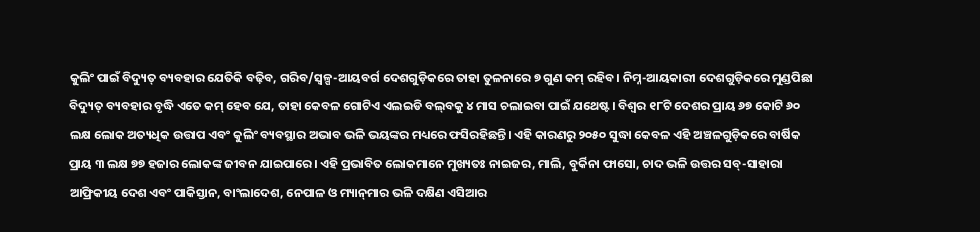କୁଲିଂ ପାଇଁ ବିଦ୍ୟୁତ୍‌ ବ୍ୟବହାର ଯେତିକି ବଢ଼ିବ, ଗରିବ/ସ୍ବଳ୍ପ-ଆୟବର୍ଗ ଦେଶଗୁଡ଼ିକରେ ତାହା ତୁଳନାରେ ୭ ଗୁଣ କମ୍‌ ରହିବ। ନିମ୍ନ-ଆୟକାରୀ ଦେଶଗୁଡ଼ିକରେ ମୁଣ୍ଡପିଛା ବିଦ୍ୟୁତ୍‌ ବ୍ୟବହାର ବୃଦ୍ଧି ଏତେ କମ୍‌ ହେବ ଯେ, ତାହା କେବଳ ଗୋଟିଏ ଏଲଇଡି ବଲ୍‌ବକୁ ୪ ମାସ ଚଲାଇବା ପାଇଁ ଯଥେଷ୍ଟ। ବିଶ୍ୱର ୧୮ଟି ଦେଶର ପ୍ରାୟ ୬୭ କୋଟି ୬୦ ଲକ୍ଷ ଲୋକ ଅତ୍ୟଧିକ ଉତ୍ତାପ ଏବଂ କୁଲିଂ ବ୍ୟବସ୍ଥାର ଅଭାବ ଭଳି ଭୟଙ୍କର ମଧ୍ୟରେ ଫସିରହିଛନ୍ତି। ଏହି କାରଣରୁ ୨୦୫୦ ସୁଦ୍ଧା କେବଳ ଏହି ଅଞ୍ଚଳଗୁଡ଼ିକରେ ବାର୍ଷିକ ପ୍ରାୟ ୩ ଲକ୍ଷ ୭୭ ହଜାର ଲୋକଙ୍କ ଜୀବନ ଯାଇପାରେ। ଏହି ପ୍ରଭାବିତ ଲୋକମାନେ ମୁଖ୍ୟତଃ ନାଇଜର, ମାଲି, ବୁର୍କିନା ଫାସୋ, ଚାଦ ଭଳି ଉତ୍ତର ସବ୍‌-ସାହାରା ଆଫ୍ରିକୀୟ ଦେଶ ଏବଂ ପାକିସ୍ତାନ, ବାଂଲାଦେଶ, ନେପାଳ ଓ ମ୍ୟାନ୍‌ମାର ଭଳି ଦକ୍ଷିଣ ଏସିଆର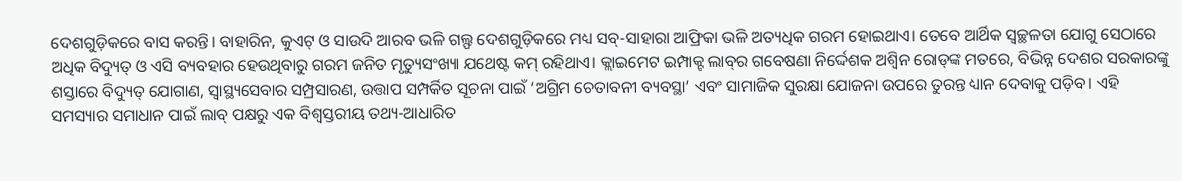ଦେଶଗୁଡ଼ିକରେ ବାସ କରନ୍ତି। ବାହାରିନ, କୁଏଟ୍‌ ଓ ସାଉଦି ଆରବ ଭଳି ଗଲ୍ଫ ଦେଶଗୁଡ଼ିକରେ ମଧ୍ୟ ସବ୍‌-ସାହାରା ଆଫ୍ରିକା ଭଳି ଅତ୍ୟଧିକ ଗରମ ହୋଇଥାଏ। ତେବେ ଆର୍ଥିକ ସ୍ବଚ୍ଛଳତା ଯୋଗୁ ସେଠାରେ ଅଧିକ ବିଦ୍ୟୁତ୍‌ ଓ ଏସି ବ୍ୟବହାର ହେଉଥିବାରୁ ଗରମ ଜନିତ ମୃତ୍ୟୁସଂଖ୍ୟା ଯଥେଷ୍ଟ କମ୍‌ ରହିଥାଏ। କ୍ଲାଇମେଟ ଇମ୍ପାକ୍ଟ ଲାବ୍‌ର ଗବେଷଣା ନିର୍ଦ୍ଦେଶକ ଅଶ୍ୱିନ ରୋଡ୍‌ଙ୍କ ମତରେ, ବିଭିନ୍ନ ଦେଶର ସରକାରଙ୍କୁ ଶସ୍ତାରେ ବିଦ୍ୟୁତ୍‌ ଯୋଗାଣ, ସ୍ବାସ୍ଥ୍ୟସେବାର ସମ୍ପ୍ରସାରଣ, ଉତ୍ତାପ ସମ୍ପର୍କିତ ସୂଚନା ପାଇଁ ‘ଅଗ୍ରିମ ଚେତାବନୀ ବ୍ୟବସ୍ଥା’ ଏବଂ ସାମାଜିକ ସୁରକ୍ଷା ଯୋଜନା ଉପରେ ତୁରନ୍ତ ଧ୍ୟାନ ଦେବାକୁ ପଡ଼ିବ। ଏହି ସମସ୍ୟାର ସମାଧାନ ପାଇଁ ଲାବ୍‌ ପକ୍ଷରୁ ଏକ ବିଶ୍ୱସ୍ତରୀୟ ତଥ୍ୟ-ଆଧାରିତ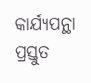କାର୍ଯ୍ୟପନ୍ଥା ପ୍ରସ୍ତୁତ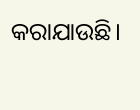କରାଯାଉଛି।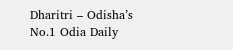Dharitri – Odisha’s No.1 Odia Daily